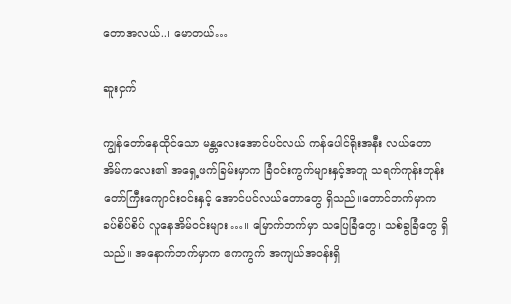တောအလယ်..၊ မောတယ်…

ဆူးငှက်

ကျွန်တော်နေထိုင်သော မန္တလေးအောင်ပင်လယ် ကန်ပေါင်ရိုးအနီး လယ်တောအိမ်ကလေး၏ အရှေ့ဖက်ခြမ်းမှာက ခြံဝင်းကွက်များနှင့်အတူ သရက်ကုန်းဘုန်းတော်ကြီးကျောင်းဝင်းနှင့် အောင်ပင်လယ်တောတွေ ရှိသည်။တောင်ဘက်မှာက ခပ်စိပ်စိပ် လူနေအိမ်ဝင်းများ…။ မြောက်ဘက်မှာ သပြေခြံတွေ၊ သစ်ခွခြံတွေ ရှိသည်။ အနောက်ဘက်မှာက ဧကကွက် အကျယ်အဝန်းရှိ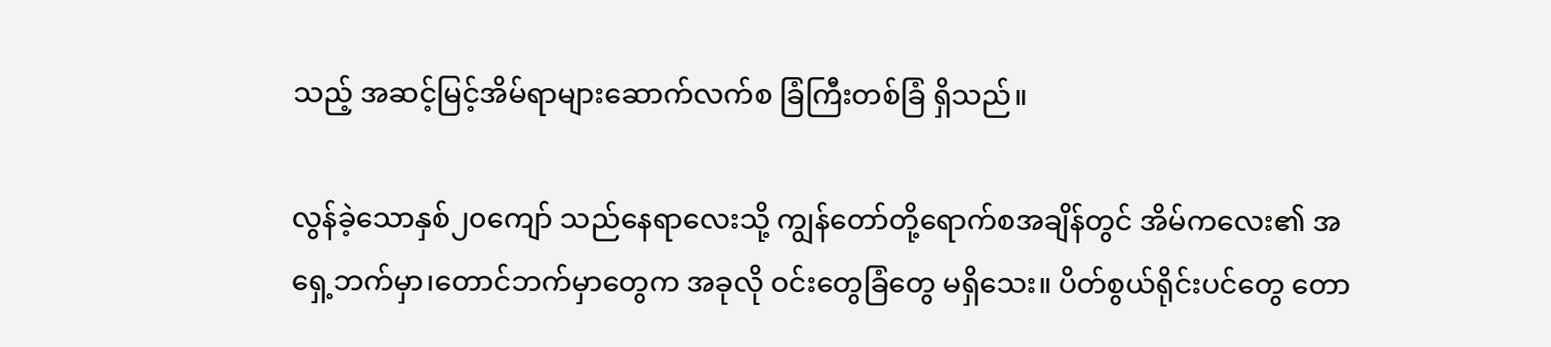သည့် အဆင့်မြင့်အိမ်ရာများဆောက်လက်စ ခြံကြီးတစ်ခြံ ရှိသည်။

လွန်ခဲ့သောနှစ်၂၀ကျော် သည်နေရာလေးသို့ ကျွန်တော်တို့ရောက်စအချိန်တွင် အိမ်ကလေး၏ အရှေ့ဘက်မှာ၊တောင်ဘက်မှာတွေက အခုလို ဝင်းတွေခြံတွေ မရှိသေး။ ပိတ်စွယ်ရိုင်းပင်တွေ တော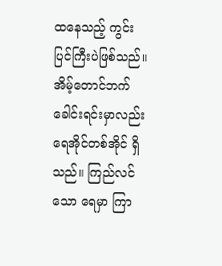ထနေသည့် ကွင်းပြင်ကြီးပဲဖြစ်သည်။ အိမ့်တောင်ဘက်ခေါင်းရင်းမှာလည်း ရေအိုင်တစ်အိုင် ရှိသည်။ ကြည်လင်သော ရေမှာ ကြာ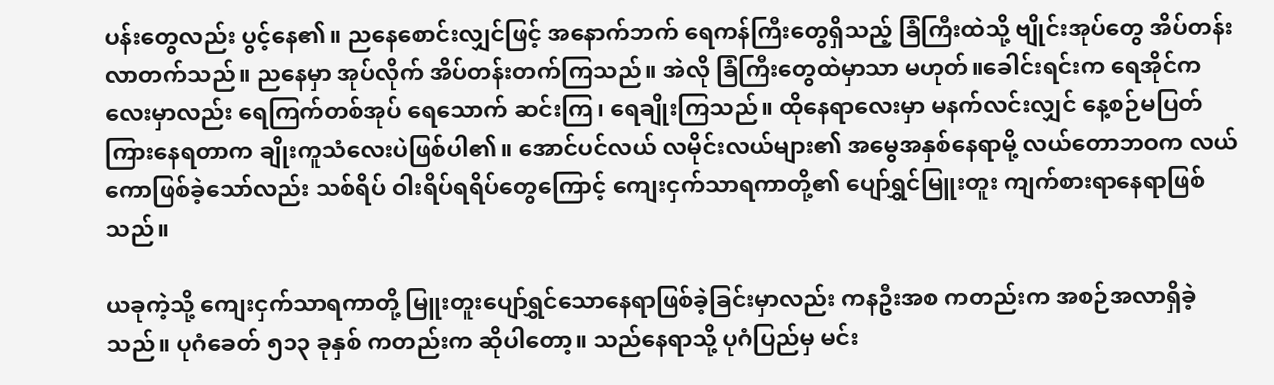ပန်းတွေလည်း ပွင့်နေ၏။ ညနေစောင်းလျှင်ဖြင့် အနောက်ဘက် ရေကန်ကြီးတွေရှိသည့် ခြံကြီးထဲသို့ ဗျိုင်းအုပ်တွေ အိပ်တန်းလာတက်သည်။ ညနေမှာ အုပ်လိုက် အိပ်တန်းတက်ကြသည်။ အဲလို ခြံကြီးတွေထဲမှာသာ မဟုတ်။ခေါင်းရင်းက ရေအိုင်ကလေးမှာလည်း ရေကြက်တစ်အုပ် ရေသောက် ဆင်းကြ၊ ရေချိုးကြသည်။ ထိုနေရာလေးမှာ မနက်လင်းလျှင် နေ့စဉ်မပြတ် ကြားနေရတာက ချိုးကူသံလေးပဲဖြစ်ပါ၏။ အောင်ပင်လယ် လမိုင်းလယ်များ၏ အမွေအနှစ်နေရာမို့ လယ်တောဘဝက လယ်ကောဖြစ်ခဲ့သော်လည်း သစ်ရိပ် ဝါးရိပ်ရရိပ်တွေကြောင့် ကျေးငှက်သာရကာတို့၏ ပျော်ရွှင်မြူးတူး ကျက်စားရာနေရာဖြစ်သည်။

ယခုကဲ့သို့ ကျေးငှက်သာရကာတို့ မြူးတူးပျော်ရွှင်သောနေရာဖြစ်ခဲ့ခြင်းမှာလည်း ကနဦးအစ ကတည်းက အစဉ်အလာရှိခဲ့သည်။ ပုဂံခေတ် ၅၁၃ ခုနှစ် ကတည်းက ဆိုပါတော့။ သည်နေရာသို့ ပုဂံပြည်မှ မင်း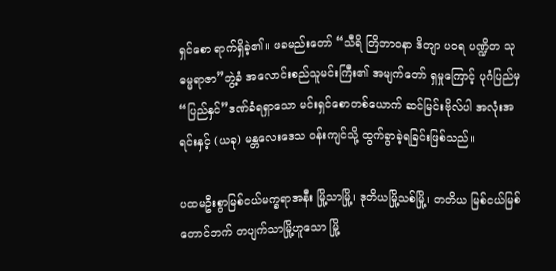ရှင်စော ရာက်ရှိခဲ့၏။ ဖခမည်းတော် “သီရိ တြိဘာဝနာ ဒိတျာ ပဝရ ပဏ္ဍိတ သုဓမ္မရာဇာ”ဘွဲ့ခံ အလောင်းစည်သူမင်းကြီး၏ အမျက်တော် ရှမှုကြောင့် ပုဂံပြည်မှ “ပြည်နှင်”ဒဏ်ခံရရှာသော မင်းရှင်စောတစ်ယောက် ဆင်မြင်းဗိုလ်ပါ အလုံးအရင်းနှင့် (ယခု) မန္တလေးဒေသ ဝန်းကျင်သို့ ထွက်ခွာခဲ့ရခြင်းဖြစ်သည်။

ပထမဦးစွာမြစ်ငယ်မက္ခရာအနီး မြို့သာမြို့၊ ဒုတိယမြို့သစ်မြို့၊ တတိယ မြစ်ငယ်မြစ်တောင်ဘက် တပျက်သာမြို့ဟူသော မြို့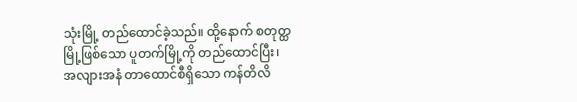သုံးမြို့ တည်ထောင်ခဲ့သည်။ ထို့နောက် စတုတ္ထမြို့ဖြစ်သော ပူတက်မြို့ကို တည်ထောင်ပြီး၊ အလျားအနံ တာထောင်စီရှိသော ကန်တိလိ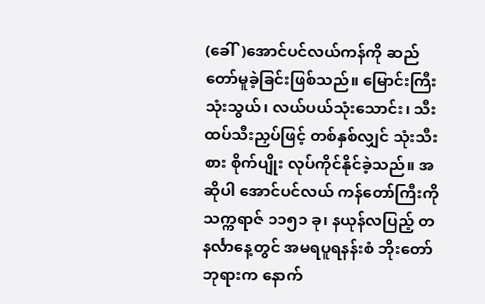(ခေါ်)အောင်ပင်လယ်ကန်ကို ဆည်တော်မူခဲ့ခြင်းဖြစ်သည်။ မြောင်းကြီးသုံးသွယ်၊ လယ်ပယ်သုံးသောင်း၊ သီးထပ်သီးညှပ်ဖြင့် တစ်နှစ်လျှင် သုံးသီးစား စိုက်ပျိုး လုပ်ကိုင်နိုင်ခဲ့သည်။ အဆိုပါ အောင်ပင်လယ် ကန်တော်ကြီးကို သက္ကရာဇ် ၁၁၅၁ ခု၊ နယုန်လပြည့် တနင်္လာနေ့တွင် အမရပူရနန်းစံ ဘိုးတော်ဘုရားက နောက်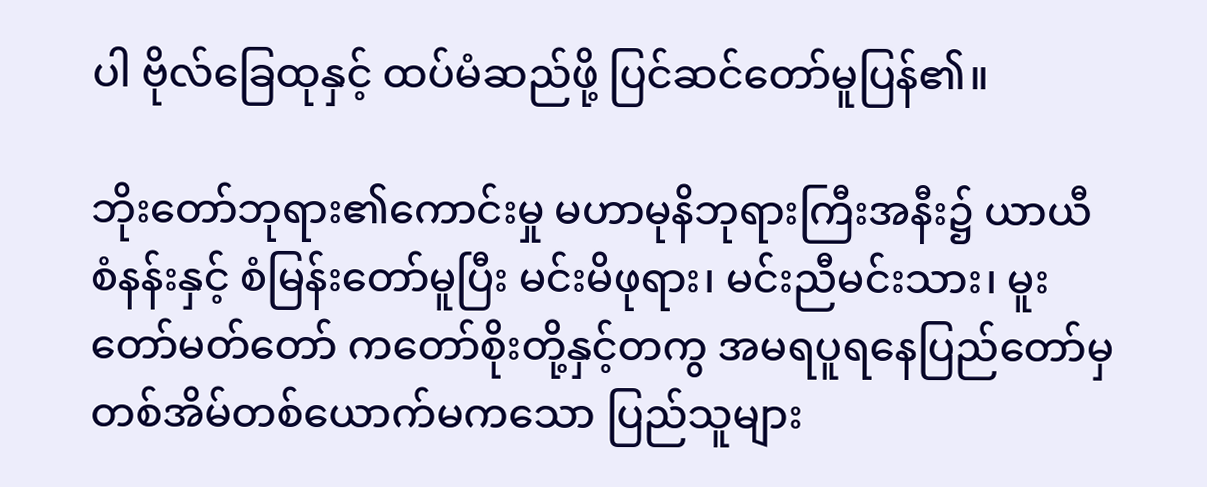ပါ ဗိုလ်ခြေထုနှင့် ထပ်မံဆည်ဖို့ ပြင်ဆင်တော်မူပြန်၏။

ဘိုးတော်ဘုရား၏ကောင်းမှု မဟာမုနိဘုရားကြီးအနီး၌ ယာယီစံနန်းနှင့် စံမြန်းတော်မူပြီး မင်းမိဖုရား၊ မင်းညီမင်းသား၊ မူးတော်မတ်တော် ကတော်စိုးတို့နှင့်တကွ အမရပူရနေပြည်တော်မှ တစ်အိမ်တစ်ယောက်မကသော ပြည်သူများ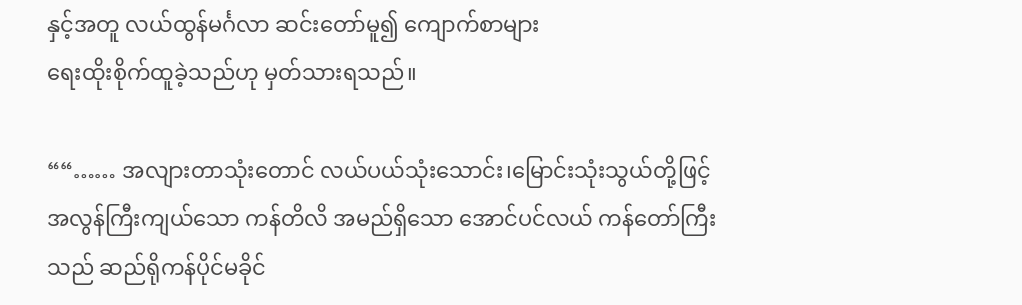နှင့်အတူ လယ်ထွန်မင်္ဂလာ ဆင်းတော်မူ၍ ကျောက်စာများ
ရေးထိုးစိုက်ထူခဲ့သည်ဟု မှတ်သားရသည်။

““…… အလျားတာသုံးတောင် လယ်ပယ်သုံးသောင်း၊မြောင်းသုံးသွယ်တို့ဖြင့် အလွန်ကြီးကျယ်သော ကန်တိလိ အမည်ရှိသော အောင်ပင်လယ် ကန်တော်ကြီးသည် ဆည်ရိုကန်ပိုင်မခိုင်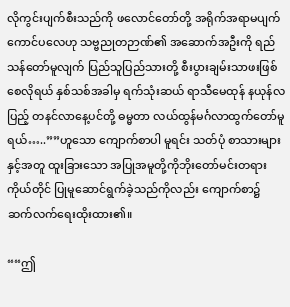လိုကွင်းပျက်စီးသည်ကို ဖလောင်တော်တို့ အရိုက်အရာမပျက်ကောင်ပလေဟု သဗ္ဗညုတဉာဏ်၏ အဆောက်အဦးကို ရည်သန်တော်မူလျက် ပြည်သူပြည်သားတို့ စီးပွားချမ်းသာဖးဖြစ်စေလိုရယ် နှစ်သစ်အခါမှ ရက်သုံးဆယ် ရာသီမေထုန် နယုန်လပြည့် တနင်လာနေ့ပင်တို့ ဓမ္မတာ လယ်ထွန်မင်္ဂလာထွက်တော်မူရယ်…..””ဟူသော ကျောက်စာပါ မူရင်း သတ်ပုံ စာသားများနှင့်အတူ ထူးခြားသော အပြုအမူတို့ကိုဘိုးတော်မင်းတရားကိုယ်တိုင် ပြုမူဆောင်ရွက်ခဲ့သည်ကိုလည်း ကျောက်စာ၌ ဆက်လက်ရေးထိုးထား၏။

““ဤ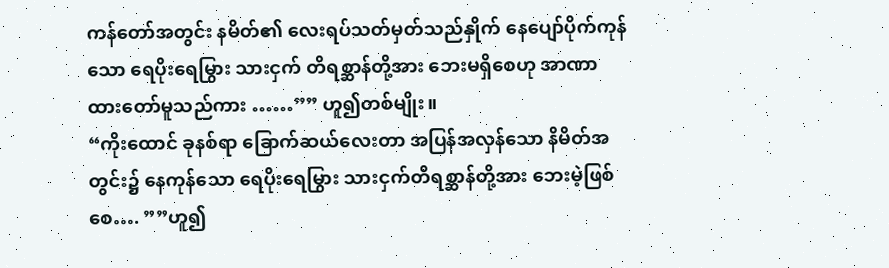ကန်တော်အတွင်း နမိတ်၏ လေးရပ်သတ်မှတ်သည်နှိုက် နေပျော်ပိုက်ကုန်သော ရေပိုးရေမြွား သားငှက် တိရစ္ဆာန်တို့အား ဘေးမရှိစေဟု အာဏာထားတော်မူသည်ကား ……”” ဟူ၍တစ်မျိုး။
“ကိုးထောင် ခုနစ်ရာ ခြောက်ဆယ်လေးတာ အပြန်အလှန်သော နိမိတ်အတွင်း၌ နေကုန်သော ရေပိုးရေမြွား သားငှက်တိရစ္ဆာန်တို့အား ဘေးမဲ့ဖြစ်စေ…. ””ဟူ၍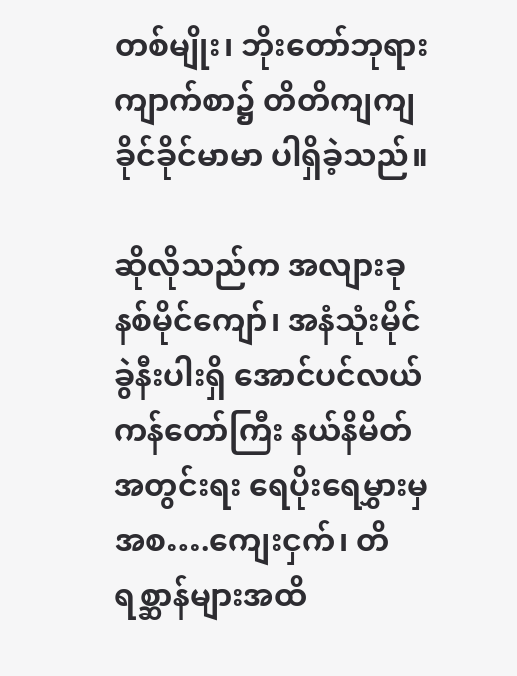တစ်မျိုး၊ ဘိုးတော်ဘုရားကျာက်စာ၌ တိတိကျကျ ခိုင်ခိုင်မာမာ ပါရှိခဲ့သည်။

ဆိုလိုသည်က အလျားခုနစ်မိုင်ကျော်၊ အနံသုံးမိုင်ခွဲနီးပါးရှိ အောင်ပင်လယ်ကန်တော်ကြီး နယ်နိမိတ်အတွင်းရး ရေပိုးရေမွှားမှအစ….ကျေးငှက်၊ တိရစ္ဆာန်များအထိ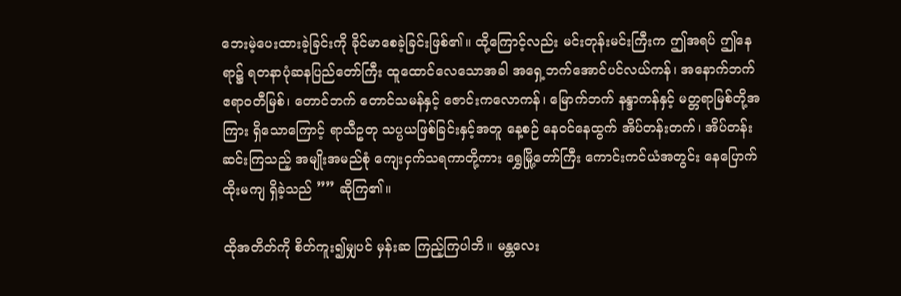ဘေးမဲ့ပေးထားခဲ့ခြင်းကို ခိုင်မာစေခဲ့ခြင်းဖြစ်၏။ ထို့ကြောင့်လည်း မင်းတုန်းမင်းကြီးက ဤအရပ် ဤနေရာ၌ ရတနာပုံဆနပြည်တော်ကြီး ထူထောင်လေသောအခါ အရှေ့ဘက်အောင်ပင်လယ်ကန်၊ အနောက်ဘက် ဧရာဝတီမြစ်၊ တောင်ဘက် တောင်သမန်နှင့် ဇောင်းကလောကန်၊ မြောက်ဘက် နန္ဒာကန်နှင့် မတ္တရာမြစ်တို့အကြား ရှိသောကြောင့် ရာသီဥတု သပ္ပယဖြစ်ခြင်းနှင့်အတူ နေ့စဉ် နေဝင်နေထွက် အိပ်တန်းတက်၊ အိပ်တန်းဆင်းကြသည့် အမျိုးအမည်စုံ ကျေးငှက်သရကာတို့ကား ရွှေမြို့တော်ကြီး ကောင်းကင်ယံအတွင်း နေပြောက်ထိုးမကျ ရှိခဲ့သည် ”” ဆိုကြ၏။

ထိုအတိတ်ကို စိတ်ကူး၍မျှပင် မှန်းဆ ကြည့်ကြပါဘိ။ မန္တလေး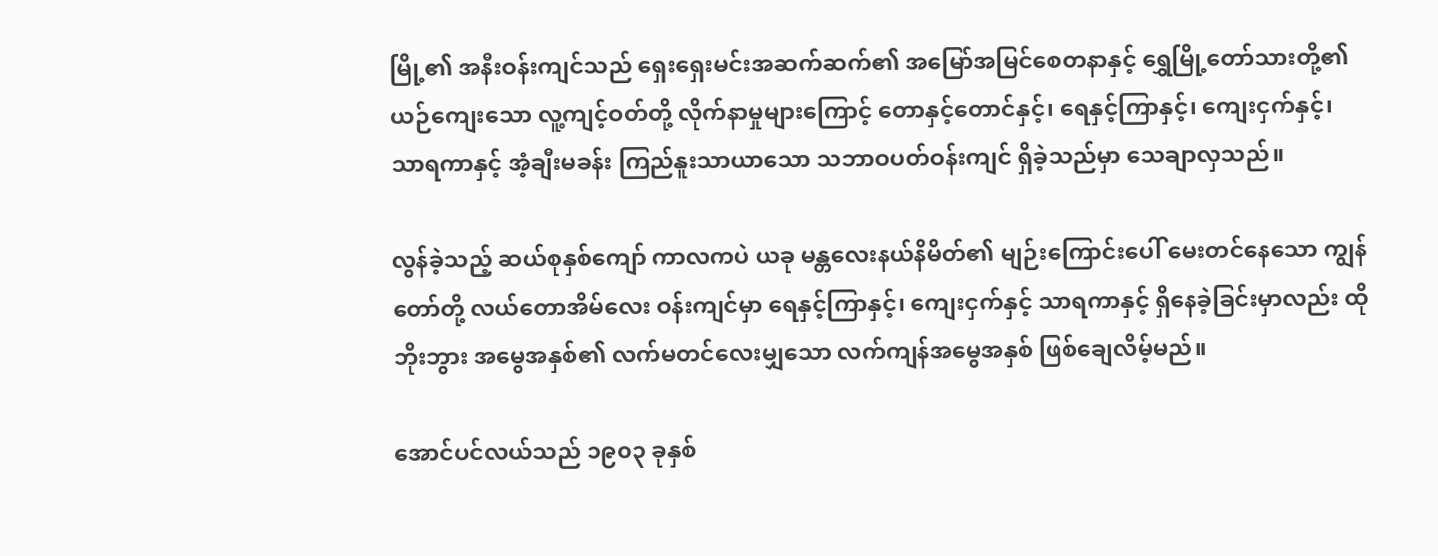မြို့၏ အနီးဝန်းကျင်သည် ရှေးရှေးမင်းအဆက်ဆက်၏ အမြော်အမြင်စေတနာနှင့် ရွှေမြို့တော်သားတို့၏ ယဉ်ကျေးသော လူ့ကျင့်ဝတ်တို့ လိုက်နာမှုများကြောင့် တောနှင့်တောင်နှင့်၊ ရေနှင့်ကြာနှင့်၊ ကျေးငှက်နှင့်၊ သာရကာနှင့် အံ့ချီးမခန်း ကြည်နူးသာယာသော သဘာဝပတ်ဝန်းကျင် ရှိခဲ့သည်မှာ သေချာလှသည်။

လွန်ခဲ့သည့် ဆယ်စုနှစ်ကျော် ကာလကပဲ ယခု မန္တလေးနယ်နိမိတ်၏ မျဉ်းကြောင်းပေါ် မေးတင်နေသော ကျွန်တော်တို့ လယ်တောအိမ်လေး ဝန်းကျင်မှာ ရေနှင့်ကြာနှင့်၊ ကျေးငှက်နှင့် သာရကာနှင့် ရှိနေခဲ့ခြင်းမှာလည်း ထိုဘိုးဘွား အမွေအနှစ်၏ လက်မတင်လေးမျှသော လက်ကျန်အမွေအနှစ် ဖြစ်ချေလိမ့်မည်။

အောင်ပင်လယ်သည် ၁၉၀၃ ခုနှစ်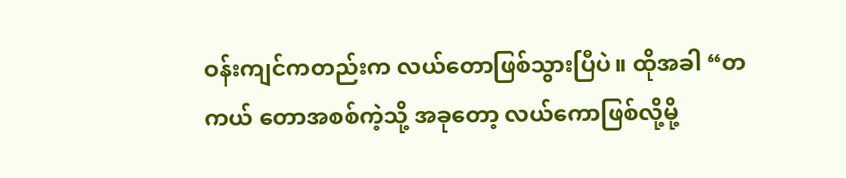ဝန်းကျင်ကတည်းက လယ်တောဖြစ်သွားပြီပဲ။ ထိုအခါ “တကယ် တောအစစ်ကဲ့သို့ အခုတော့ လယ်ကောဖြစ်လို့မို့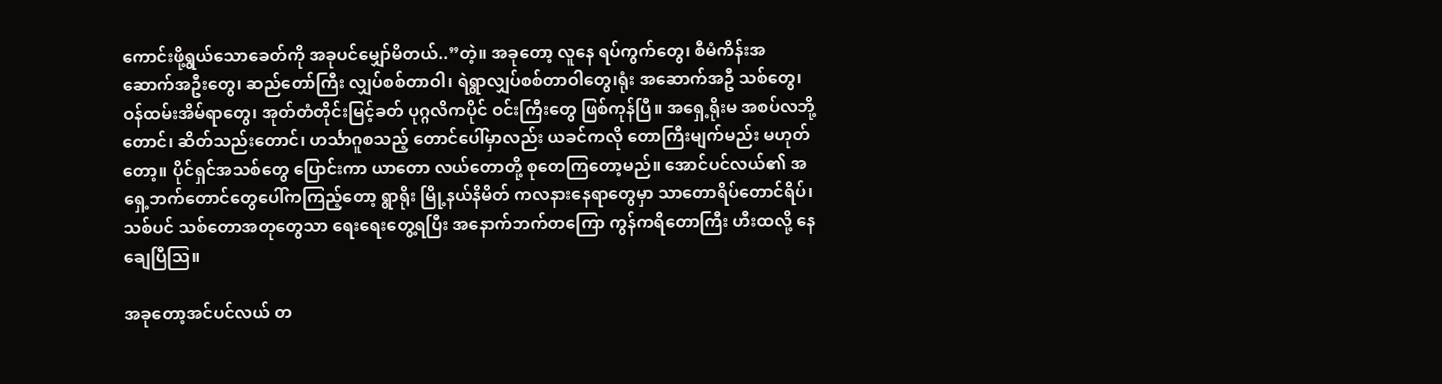ကောင်းဖို့ရွယ်သောခေတ်ကို အခုပင်မျှော်မိတယ်..”တဲ့။ အခုတော့ လူနေ ရပ်ကွက်တွေ၊ စီမံကိန်းအဆောက်အဦးတွေ၊ ဆည်တော်ကြီး လျှပ်စစ်တာဝါ၊ ရဲရွာလျှပ်စစ်တာဝါတွေ၊ရုံး အဆောက်အဦ သစ်တွေ၊ ဝန်ထမ်းအိမ်ရာတွေ၊ အုတ်တံတိုင်းမြင့်ခတ် ပုဂ္ဂလိကပိုင် ဝင်းကြီးတွေ ဖြစ်ကုန်ပြီ။ အရှေ့ရိုးမ အစပ်လဘို့တောင်၊ ဆိတ်သည်းတောင်၊ ဟင်္သာဂူစသည့် တောင်ပေါ်မှာလည်း ယခင်ကလို တောကြီးမျက်မည်း မဟုတ်တော့။ ပိုင်ရှင်အသစ်တွေ ပြောင်းကာ ယာတော လယ်တောတို့ စုတေကြတော့မည်။ အောင်ပင်လယ်၏ အရှေ့ဘက်တောင်တွေပေါ်ကကြည့်တော့ ရွာရိုး မြို့နယ်နိမိတ် ကလနားနေရာတွေမှာ သာတောရိပ်တောင်ရိပ်၊ သစ်ပင် သစ်တောအတုတွေသာ ရေးရေးတွေ့ရပြီး အနောက်ဘက်တကြော ကွန်ကရိတောကြီး ဟီးထလို့ နေချေပြီဩ။

အခုတော့အင်ပင်လယ် တ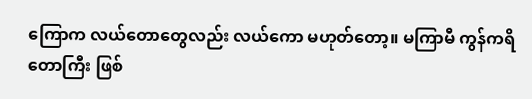ကြောက လယ်တောတွေလည်း လယ်ကော မဟုတ်တော့။ မကြာမီ ကွန်ကရိတောကြီး ဖြစ်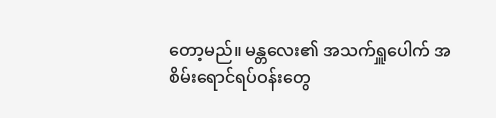တော့မည်။ မန္တလေး၏ အသက်ရှူပေါက် အစိမ်းရောင်ရပ်ဝန်းတွေ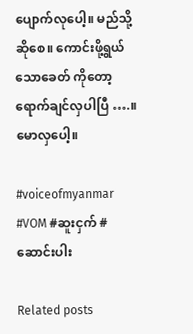ပျောက်လုပေါ့။ မည်သို့ဆိုစေ။ ကောင်းဖို့ရွယ်သောခေတ် ကိုတော့ ရောက်ချင်လှပါပြီ ….။
မောလှပေါ့။

#voiceofmyanmar #VOM #ဆူးငှက် #ဆောင်းပါး

Related posts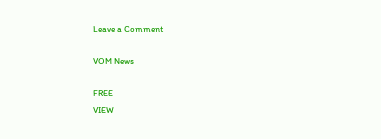Leave a Comment

VOM News

FREE
VIEW